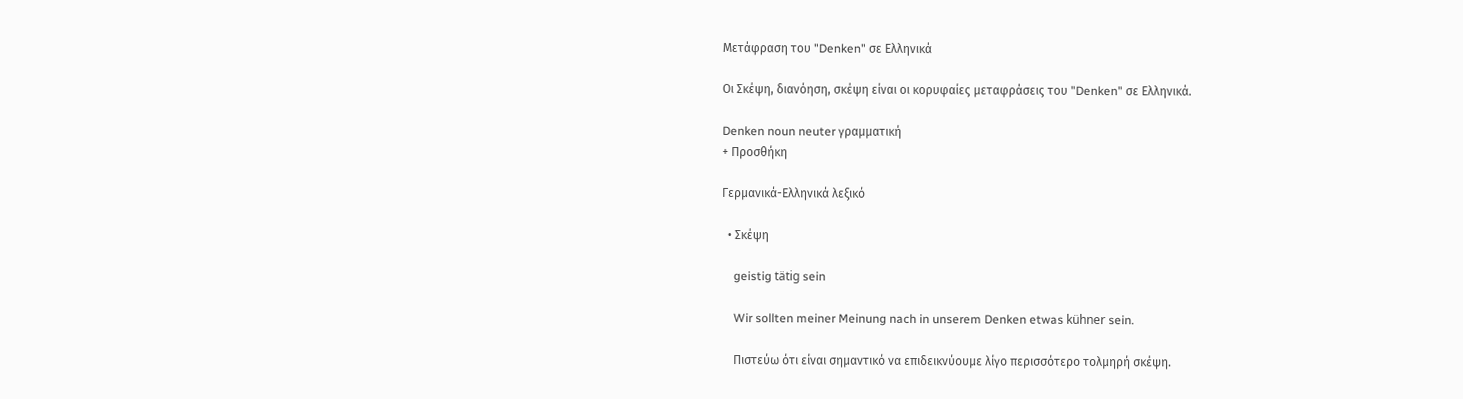Μετάφραση του "Denken" σε Ελληνικά

Οι Σκέψη, διανόηση, σκέψη είναι οι κορυφαίες μεταφράσεις του "Denken" σε Ελληνικά.

Denken noun neuter γραμματική
+ Προσθήκη

Γερμανικά-Ελληνικά λεξικό

  • Σκέψη

    geistig tätig sein

    Wir sollten meiner Meinung nach in unserem Denken etwas kühner sein.

    Πιστεύω ότι είναι σημαντικό να επιδεικνύουμε λίγο περισσότερο τολμηρή σκέψη.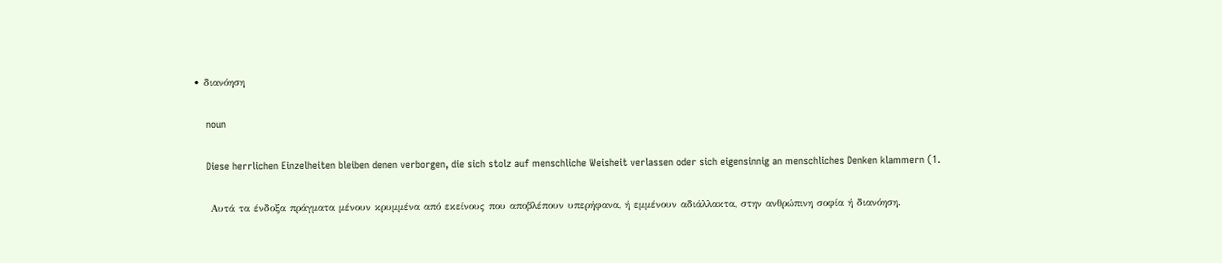• διανόηση

    noun

    Diese herrlichen Einzelheiten bleiben denen verborgen, die sich stolz auf menschliche Weisheit verlassen oder sich eigensinnig an menschliches Denken klammern (1.

    Αυτά τα ένδοξα πράγματα μένουν κρυμμένα από εκείνους που αποβλέπουν υπερήφανα, ή εμμένουν αδιάλλακτα, στην ανθρώπινη σοφία ή διανόηση.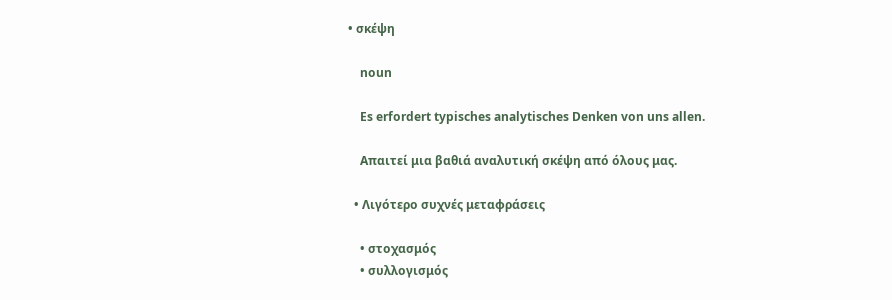• σκέψη

    noun

    Es erfordert typisches analytisches Denken von uns allen.

    Aπαιτεί μια βαθιά αναλυτική σκέψη από όλους μας.

  • Λιγότερο συχνές μεταφράσεις

    • στοχασμός
    • συλλογισμός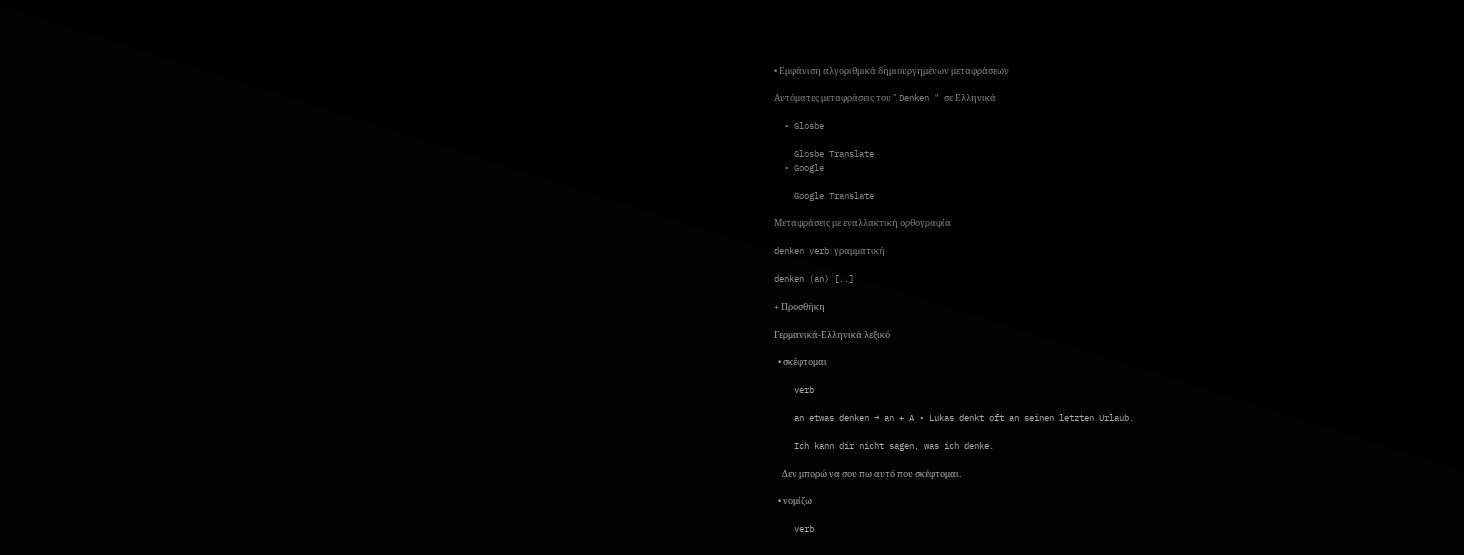• Εμφάνιση αλγοριθμικά δημιουργημένων μεταφράσεων

Αυτόματες μεταφράσεις του " Denken " σε Ελληνικά

  • Glosbe

    Glosbe Translate
  • Google

    Google Translate

Μεταφράσεις με εναλλακτική ορθογραφία

denken verb γραμματική

denken (an) [..]

+ Προσθήκη

Γερμανικά-Ελληνικά λεξικό

  • σκέφτομαι

    verb

    an etwas denken → an + A • Lukas denkt oft an seinen letzten Urlaub.

    Ich kann dir nicht sagen, was ich denke.

    Δεν μπορώ να σου πω αυτό που σκέφτομαι.

  • νομίζω

    verb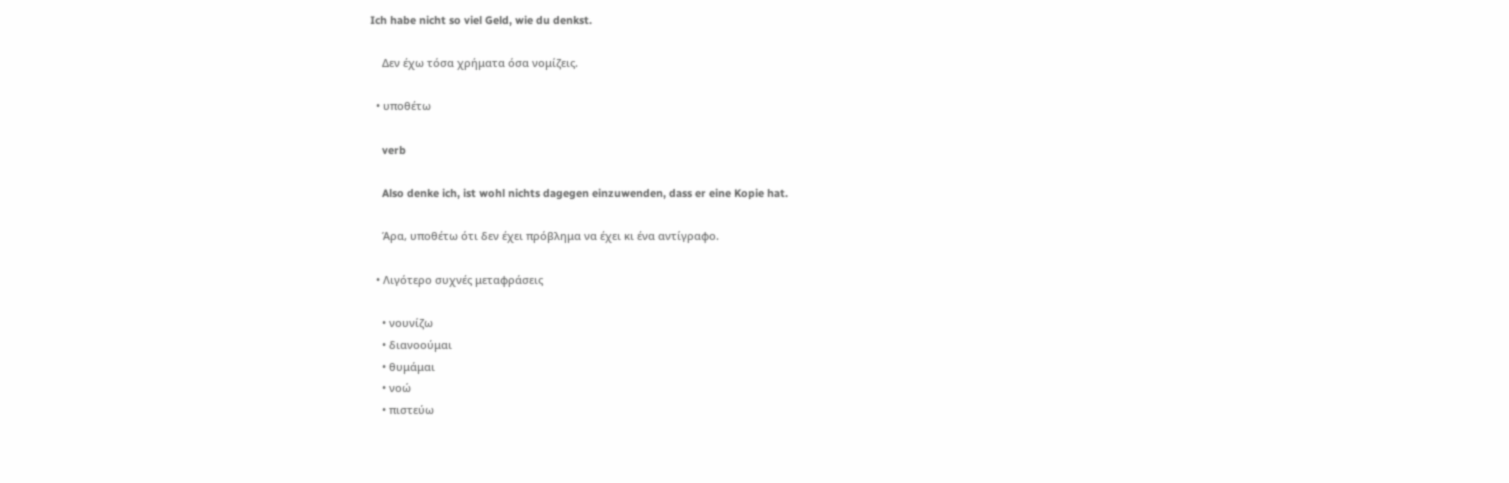Ich habe nicht so viel Geld, wie du denkst.

    Δεν έχω τόσα χρήματα όσα νομίζεις.

  • υποθέτω

    verb

    Also denke ich, ist wohl nichts dagegen einzuwenden, dass er eine Kopie hat.

    Άρα, υποθέτω ότι δεν έχει πρόβλημα να έχει κι ένα αντίγραφο.

  • Λιγότερο συχνές μεταφράσεις

    • νουνίζω
    • διανοούμαι
    • θυμάμαι
    • νοώ
    • πιστεύω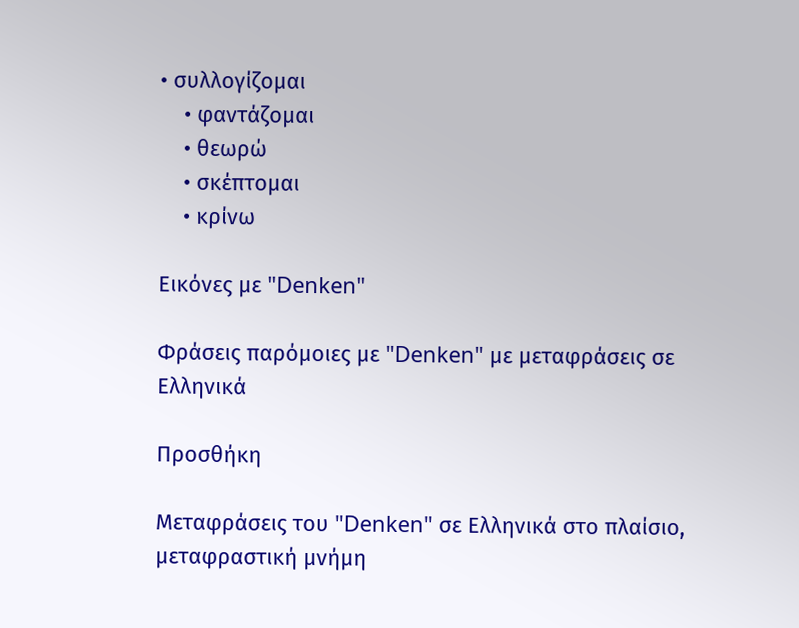• συλλογίζομαι
    • φαντάζομαι
    • θεωρώ
    • σκέπτομαι
    • κρίνω

Εικόνες με "Denken"

Φράσεις παρόμοιες με "Denken" με μεταφράσεις σε Ελληνικά

Προσθήκη

Μεταφράσεις του "Denken" σε Ελληνικά στο πλαίσιο, μεταφραστική μνήμη